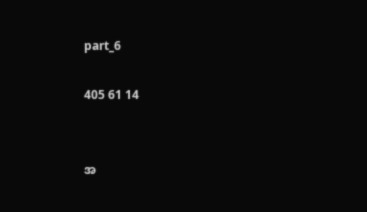part_6

405 61 14


အ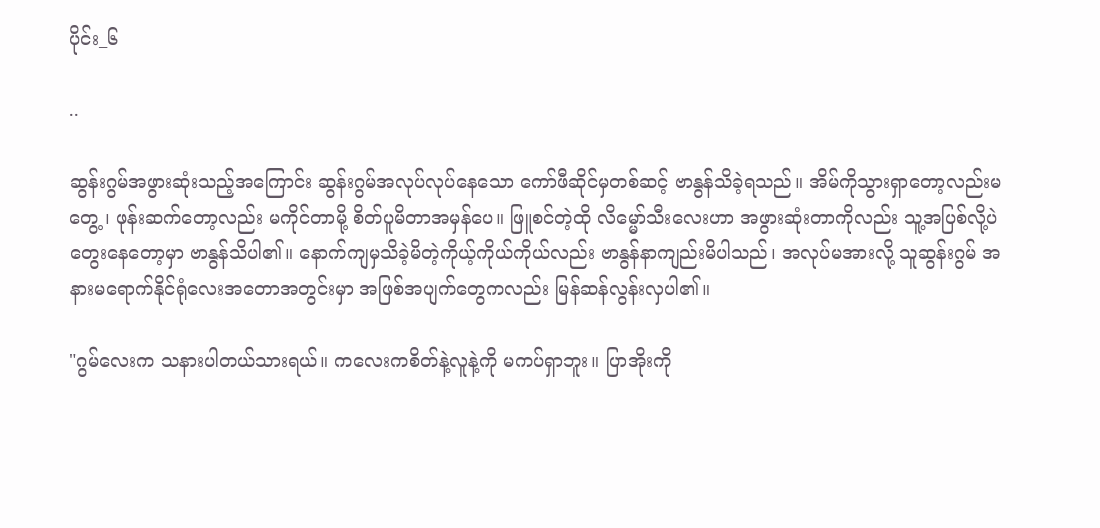ပိုင်း_၆

..

ဆွန်းဂွမ်အဖွားဆုံးသည့်အကြောင်း ဆွန်းဂွမ်အလုပ်လုပ်နေသော ကော်ဖီဆိုင်မှတစ်ဆင့် ဗာနွန်သိခဲ့ရသည်။ အိမ်ကိုသွားရှာတော့လည်းမတွေ့ ၊ ဖုန်းဆက်တော့လည်း မကိုင်တာမို့ စိတ်ပူမိတာအမှန်ပေ။ ဖြူစင်တဲ့ထို လိမ္မော်သီးလေးဟာ အဖွားဆုံးတာကိုလည်း သူ့အပြစ်လို့ပဲတွေးနေတော့မှာ ဗာနွန်သိပါ၏။ နောက်ကျမှသိခဲ့မိတဲ့ကိုယ့်ကိုယ်ကိုယ်လည်း ဗာနွန်နာကျည်းမိပါသည်၊ အလုပ်မအားလို့ သူဆွန်းဂွမ် အနားမရောက်နိုင်ရုံလေးအတောအတွင်းမှာ အဖြစ်အပျက်တွေကလည်း မြန်ဆန်လွန်းလှပါ၏။

"ဂွမ်လေးက သနားပါတယ်သားရယ်။ ကလေးကစိတ်နဲ့လူနဲ့ကို မကပ်ရှာဘူး။ ပြာအိုးကို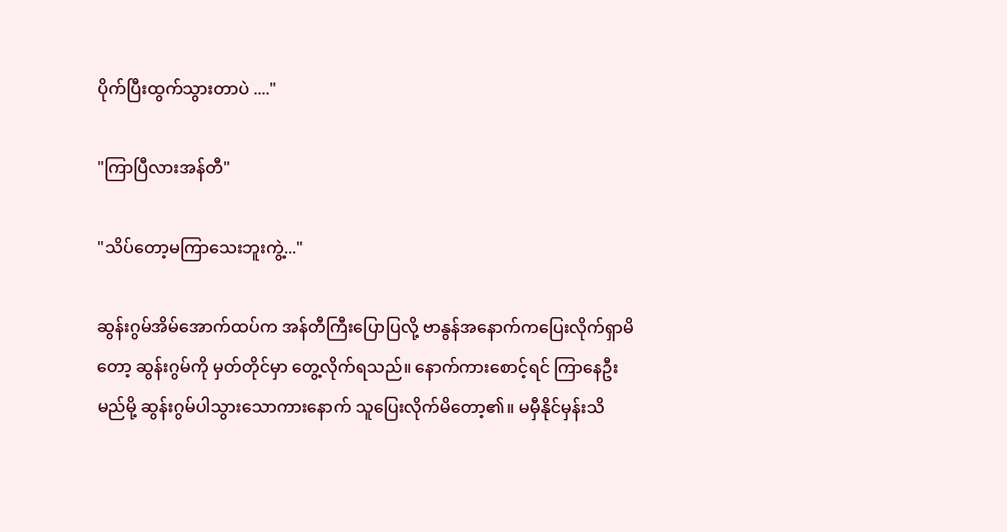ပိုက်ပြီးထွက်သွားတာပဲ ...."

"ကြာပြီလားအန်တီ"

"သိပ်တော့မကြာသေးဘူးကွဲ့..."

ဆွန်းဂွမ်အိမ်အောက်ထပ်က အန်တီကြီးပြောပြလို့ ဗာနွန်အနောက်ကပြေးလိုက်ရှာမိတော့ ဆွန်းဂွမ်ကို မှတ်တိုင်မှာ တွေ့လိုက်ရသည်။ နောက်ကားစောင့်ရင် ကြာနေဦးမည်မို့ ဆွန်းဂွမ်ပါသွားသော‌ကားနောက် သူပြေးလိုက်မိတော့၏။ မမှီနိုင်မှန်းသိ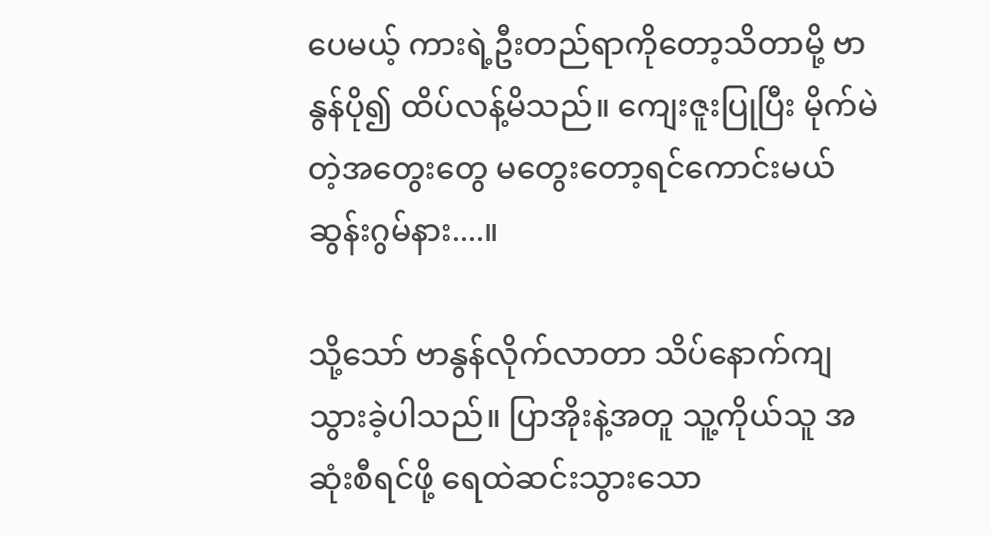ပေမယ့် ကားရဲ့ဦးတည်ရာကိုတော့သိတာမို့ ဗာနွန်ပို၍ ထိပ်လန့်မိသည်။ ကျေးဇူးပြုပြီး မိုက်မဲတဲ့အတွေးတွေ ‌မတွေးတော့ရင်ကောင်းမယ် ဆွန်းဂွမ်နား....။

သို့သော် ဗာနွန်လိုက်လာတာ သိပ်နောက်ကျသွားခဲ့ပါသည်။ ပြာအိုးနဲ့အတူ သူ့ကိုယ်သူ အဆုံးစီရင်ဖို့ ရေထဲဆင်းသွားသော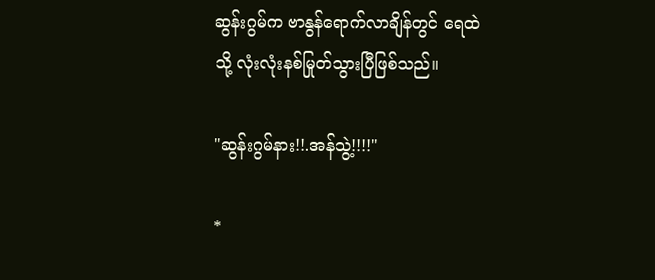ဆွန်းဂွမ်က ဗာနွန်ရောက်လာချိန်တွင် ရေထဲသို့ လုံးလုံးနစ်မြုတ်သွားပြီဖြစ်သည်။

"ဆွန်းဂွမ်နား!!.အန်သွဲ့!!!!"

*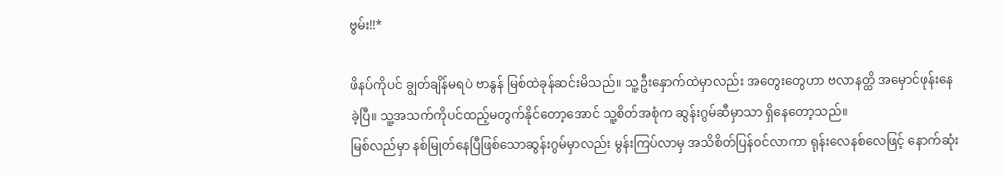ဗွမ်း!!*

ဖိနပ်ကိုပင် ချွတ်ချိန်မရပဲ ဗာနွန် မြစ်ထဲခုန်ဆင်းမိသည်။ သူ့ဦးနှောက်ထဲမှာလည်း အတွေးတွေဟာ ‌ဗလာနတ္ထိ အမှောင်ဖုန်းနေခဲ့ပြီ။ သူ့အသက်ကိုပင်ထည့်မတွက်နိုင်တော့အောင် သူ့စိတ်အစုံက ဆွန်းဂွမ်ဆီမှာသာ ရှိနေတော့သည်။
မြစ်လည်မှာ နစ်မြုတ်နေပြီဖြစ်သောဆွန်းဂွမ်မှာလည်း မွန်းကြပ်လာမှ အသိစိတ်ပြန်၀င်လာကာ ရုန်းလေနစ်လေဖြင့် နောက်ဆုံး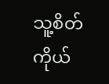သူ့စိတ်ကိုယ်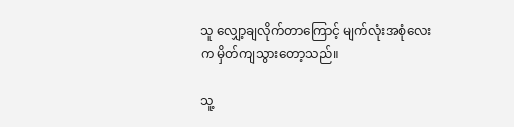သူ လျှော့ချလိုက်တာကြောင့် မျက်လုံးအစုံလေးက မှိတ်ကျသွားတော့သည်။

သူ့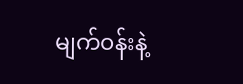မျက်၀န်းနဲ့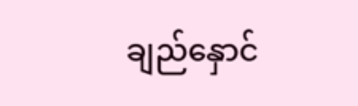ချည်နှောင်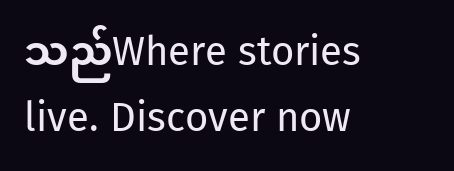သည်Where stories live. Discover now